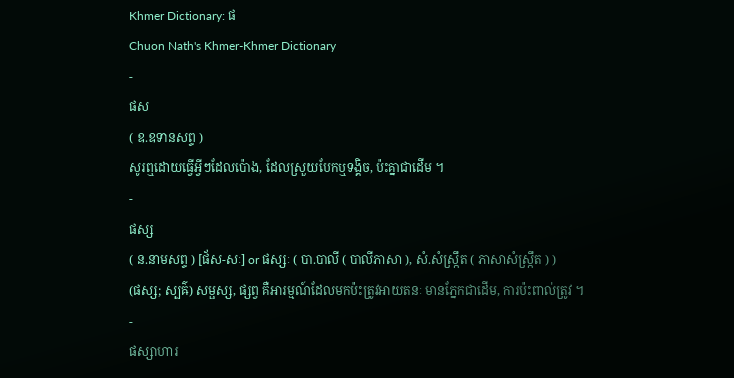Khmer Dictionary: ផ
Chuon Nath's Khmer-Khmer Dictionary
-
ផស
( ឧ.ឧទានសព្ទ )
សូរឮដោយធ្វើអ្វីៗដែលប៉ោង, ដែលស្រួយបែកឬទង្គិច, ប៉ះគ្នាជាដើម ។
-
ផស្ស
( ន.នាមសព្ទ ) [ផ័ស-សៈ] or ផស្សៈ ( បា.បាលី ( បាលីភាសា ), សំ.សំស្រ្កឹត ( ភាសាសំស្រ្កឹត ) )
(ផស្ស; ស្បឝ៌) សម្ផស្ស, ផ្សព្វ គឺអារម្មណ៍ដែលមកប៉ះត្រូវអាយតនៈ មានភ្នែកជាដើម, ការប៉ះពាល់ត្រូវ ។
-
ផស្សាហារ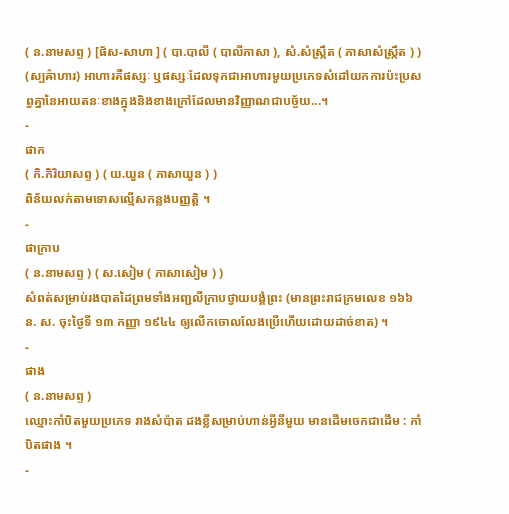( ន.នាមសព្ទ ) [ផ័ស-សាហា ] ( បា.បាលី ( បាលីភាសា ), សំ.សំស្រ្កឹត ( ភាសាសំស្រ្កឹត ) )
(ស្បឝ៌ាហារ) អាហារគឺផស្សៈ ឬផស្សៈដែលទុកជាអាហារមួយប្រភេទសំដៅយកការប៉ះប្រសព្វគ្នានៃអាយតនៈខាងក្នុងនិងខាងក្រៅដែលមានវិញ្ញាណជាបច្ច័យ...។
-
ផាក
( កិ.កិរិយាសព្ទ ) ( យ.យួន ( ភាសាយួន ) )
ពិន័យលក់តាមទោសល្មើសកន្លងបញ្ញត្តិ ។
-
ផាក្រាប
( ន.នាមសព្ទ ) ( ស.សៀម ( ភាសាសៀម ) )
សំពត់សម្រាប់រងបាតដៃព្រមទាំងអញ្ជលីក្រាបថ្វាយបង្គំព្រះ (មានព្រះរាជក្រមលេខ ១៦៦ ន. ស. ចុះថ្ងៃទី ១៣ កញ្ញា ១៩៤៤ ឲ្យលើកចោលលែងប្រើហើយដោយដាច់ខាត) ។
-
ផាង
( ន.នាមសព្ទ )
ឈ្មោះកាំបិតមួយប្រភេទ រាងសំប៉ាត ដងខ្លីសម្រាប់ហាន់អ្វីនីមួយ មានដើមចេកជាដើម : កាំបិតផាង ។
-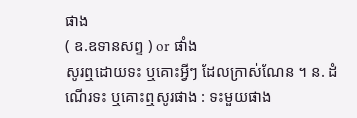ផាង
( ឧ.ឧទានសព្ទ ) or ផាំង
សូរឮដោយទះ ឬគោះអ្វីៗ ដែលក្រាស់ណែន ។ ន. ដំណើរទះ ឬគោះឮសូរផាង : ទះមួយផាង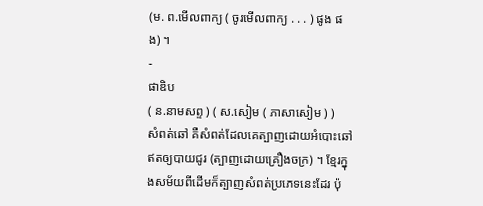(ម. ព.មើលពាក្យ ( ចូរមើលពាក្យ . . . ) ផូង ផង) ។
-
ផាឌិប
( ន.នាមសព្ទ ) ( ស.សៀម ( ភាសាសៀម ) )
សំពត់ឆៅ គឺសំពត់ដែលគេត្បាញដោយអំបោះឆៅ ឥតឲ្យបាយជូរ (ត្បាញដោយគ្រឿងចក្រ) ។ ខ្មែរក្នុងសម័យពីដើមក៏ត្បាញសំពត់ប្រភេទនេះដែរ ប៉ុ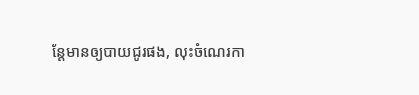ន្តែមានឲ្យបាយជូរផង, លុះចំណេរកា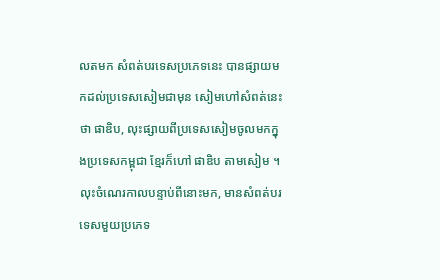លតមក សំពត់បរទេសប្រភេទនេះ បានផ្សាយមកដល់ប្រទេសសៀមជាមុន សៀមហៅសំពត់នេះថា ផាឌិប, លុះផ្សាយពីប្រទេសសៀមចូលមកក្នុងប្រទេសកម្ពុជា ខ្មែរក៏ហៅ ផាឌិប តាមសៀម ។ លុះចំណេរកាលបន្ទាប់ពីនោះមក, មានសំពត់បរទេសមួយប្រភេទ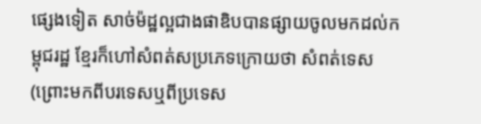ផ្សេងទៀត សាច់ម៉ដ្ឋល្អជាងផាឌិបបានផ្សាយចូលមកដល់កម្ពុជរដ្ឋ ខ្មែរក៏ហៅសំពត់សប្រភេទក្រោយថា សំពត់ទេស (ព្រោះមកពីបរទេសឬពីប្រទេស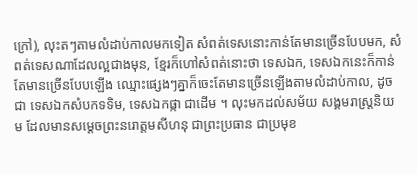ក្រៅ), លុះតៗតាមលំដាប់កាលមកទៀត សំពត់ទេសនោះកាន់តែមានច្រើនបែបមក, សំពត់ទេសណាដែលល្អជាងមុន, ខ្មែរក៏ហៅសំពត់នោះថា ទេសឯក, ទេសឯកនេះក៏កាន់តែមានច្រើនបែបឡើង ឈ្មោះផ្សេងៗគ្នាក៏ចេះតែមានច្រើនឡើងតាមលំដាប់កាល, ដូចជា ទេសឯកសំបកទទិម, ទេសឯកផ្កា ជាដើម ។ លុះមកដល់សម័យ សង្គមរាស្រ្តនិយម ដែលមានសម្ដេចព្រះនរោត្តមសីហនុ ជាព្រះប្រធាន ជាប្រមុខ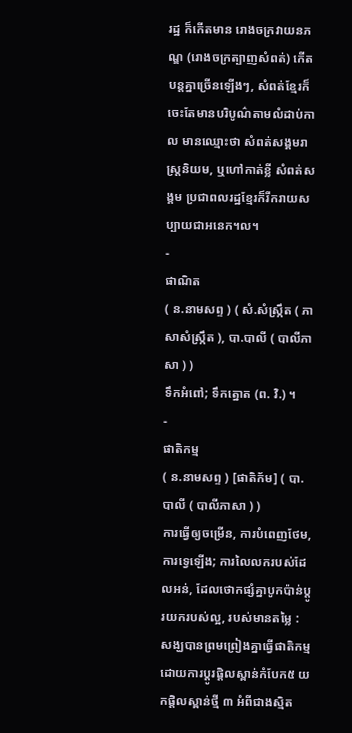រដ្ឋ ក៏កើតមាន រោងចក្រវាយនភណ្ឌ (រោងចក្រត្បាញសំពត់) កើតបន្តគ្នាច្រើនឡើងៗ, សំពត់ខ្មែរក៏ចេះតែមានបរិបូណ៌តាមលំដាប់កាល មានឈ្មោះថា សំពត់សង្គមរាស្ត្រនិយម, ឬហៅកាត់ខ្លី សំពត់សង្គម ប្រជាពលរដ្ឋខ្មែរក៏រីករាយសប្បាយជាអនេក។ល។
-
ផាណិត
( ន.នាមសព្ទ ) ( សំ.សំស្រ្កឹត ( ភាសាសំស្រ្កឹត ), បា.បាលី ( បាលីភាសា ) )
ទឹកអំពៅ; ទឹកត្នោត (ព. វិ.) ។
-
ផាតិកម្ម
( ន.នាមសព្ទ ) [ផាតិក័ម] ( បា.បាលី ( បាលីភាសា ) )
ការធ្វើឲ្យចម្រើន, ការបំពេញថែម, ការទ្វេឡើង; ការលៃលករបស់ដែលអន់, ដែលថោកផ្សំគ្នាបូកប៉ាន់ប្តូរយករបស់ល្អ, របស់មានតម្លៃ : សង្ឃបានព្រមព្រៀងគ្នាធ្វើផាតិកម្មដោយការប្ដូរផ្តិលស្ពាន់កំបែក៥ យកផ្តិលស្ពាន់ថ្មី ៣ អំពីជាងស្មិត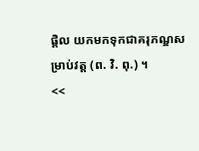ផ្តិល យកមកទុកជាគរុភណ្ឌសម្រាប់វត្ត (ព. វិ. ពុ.) ។
<<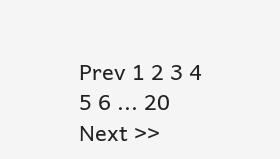Prev 1 2 3 4 5 6 ... 20 Next >>